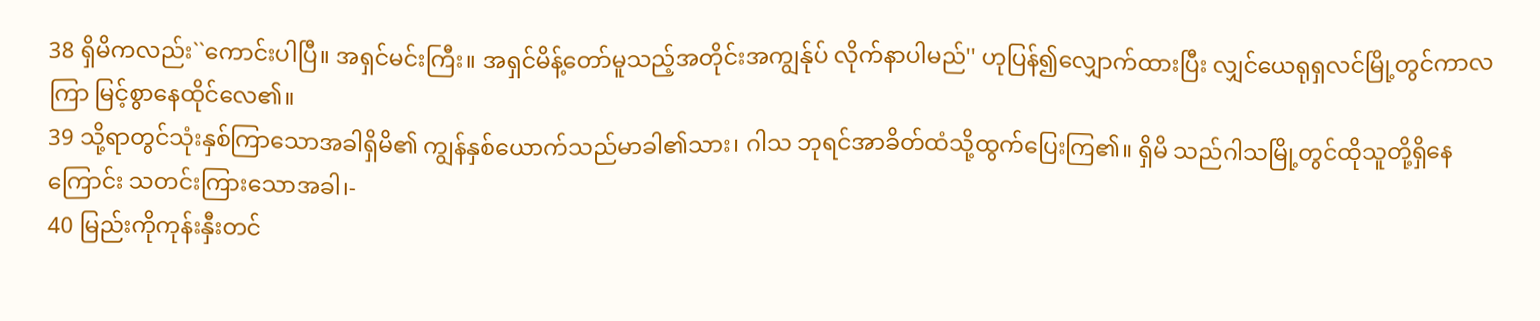38 ရှိမိကလည်း``ကောင်းပါပြီ။ အရှင်မင်းကြီး။ အရှင်မိန့်တော်မူသည့်အတိုင်းအကျွန်ုပ် လိုက်နာပါမည်'' ဟုပြန်၍လျှောက်ထားပြီး လျှင်ယေရုရှလင်မြို့တွင်ကာလကြာ မြင့်စွာနေထိုင်လေ၏။
39 သို့ရာတွင်သုံးနှစ်ကြာသောအခါရှိမိ၏ ကျွန်နှစ်ယောက်သည်မာခါ၏သား၊ ဂါသ ဘုရင်အာခိတ်ထံသို့ထွက်ပြေးကြ၏။ ရှိမိ သည်ဂါသမြို့တွင်ထိုသူတို့ရှိနေကြောင်း သတင်းကြားသောအခါ၊-
40 မြည်းကိုကုန်းနှီးတင်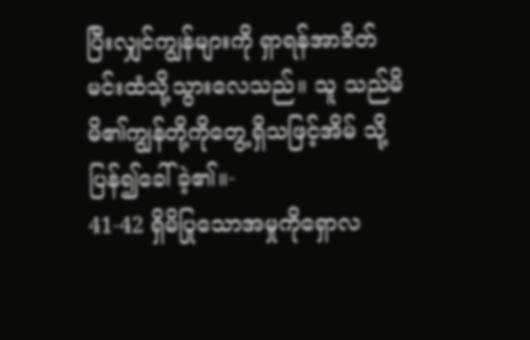ပြီးလျှင်ကျွန်များကို ရှာရန်အာခိတ်မင်းထံသို့သွားလေသည်။ သူ သည်မိမိ၏ကျွန်တို့ကိုတွေ့ရှိသဖြင့်အိမ် သို့ပြန်၍ခေါ်ခဲ့၏။-
41-42 ရှိမိပြုသောအမှုကိုရှောလ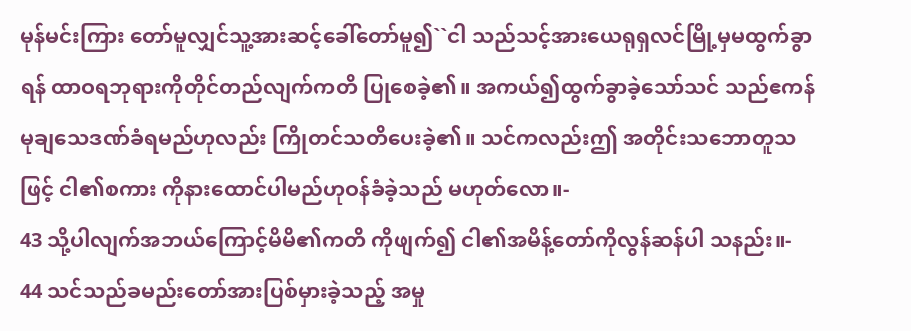မုန်မင်းကြား တော်မူလျှင်သူ့အားဆင့်ခေါ်တော်မူ၍``ငါ သည်သင့်အားယေရုရှလင်မြို့မှမထွက်ခွာ ရန် ထာဝရဘုရားကိုတိုင်တည်လျက်ကတိ ပြုစေခဲ့၏။ အကယ်၍ထွက်ခွာခဲ့သော်သင် သည်ဧကန်မုချသေဒဏ်ခံရမည်ဟုလည်း ကြိုတင်သတိပေးခဲ့၏။ သင်ကလည်းဤ အတိုင်းသဘောတူသဖြင့် ငါ၏စကား ကိုနားထောင်ပါမည်ဟုဝန်ခံခဲ့သည် မဟုတ်လော။-
43 သို့ပါလျက်အဘယ်ကြောင့်မိမိ၏ကတိ ကိုဖျက်၍ ငါ၏အမိန့်တော်ကိုလွန်ဆန်ပါ သနည်း။-
44 သင်သည်ခမည်းတော်အားပြစ်မှားခဲ့သည့် အမှု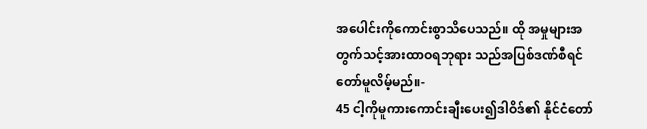အပေါင်းကိုကောင်းစွာသိပေသည်။ ထို အမှုများအတွက်သင့်အားထာဝရဘုရား သည်အပြစ်ဒဏ်စီရင်တော်မူလိမ့်မည်။-
45 ငါ့ကိုမူကားကောင်းချီးပေး၍ဒါဝိဒ်၏ နိုင်ငံတော်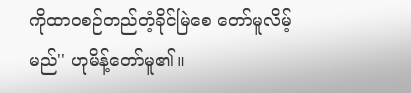ကိုထာဝစဉ်တည်တံ့ခိုင်မြဲစေ တော်မူလိမ့်မည်'' ဟုမိန့်တော်မူ၏။